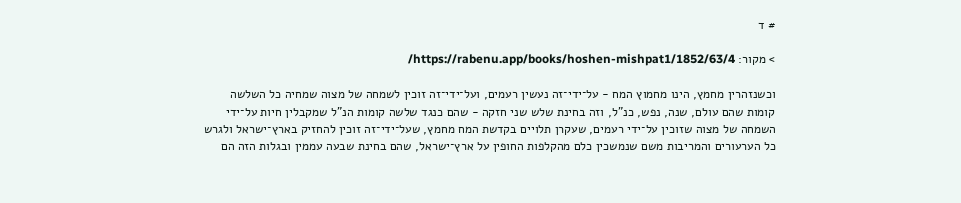# ד

> מקור: https://rabenu.app/books/hoshen-mishpat1/1852/63/4/

וכשנזהרין מחמץ, הינו מחמוץ המח - על־ידי־זה נעשין רעמים, ועל־ידי־זה זוכין לשמחה של מצוה שמחיה כל השלשה קומות שהם עולם, שנה, נפש, כנ"ל, וזה בחינת שלש שני חזקה - שהם כנגד שלשה קומות הנ"ל שמקבלין חיות על־ידי השמחה של מצוה שזוכין על־ידי רעמים, שעקרן תלויים בקדשת המח מחמץ, שעל־ידי־זה זוכין להחזיק בארץ־ישראל ולגרש כל הערעורים והמריבות משם שנמשכין כלם מהקלפות החופין על ארץ־ישראל, שהם בחינת שבעה עממין ובגלות הזה הם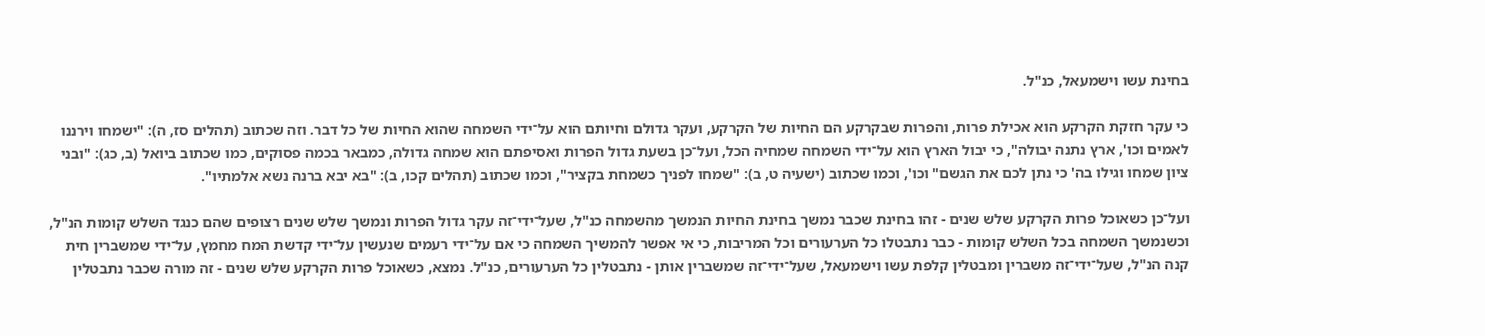בחינת עשו וישמעאל, כנ"ל.

כי עקר חזקת הקרקע הוא אכילת פרות, והפרות שבקרקע הם החיות של הקרקע, ועקר גדולם וחיותם הוא על־ידי השמחה שהוא החיות של כל דבר. וזה שכתוב (תהלים סז, ה): "ישמחו וירננו לאמים וכו', ארץ נתנה יבולה", כי יבול הארץ הוא על־ידי השמחה שמחיה הכל, ועל־כן בשעת גדול הפרות ואסיפתם הוא שמחה גדולה, כמבאר בכמה פסוקים, כמו שכתוב ביואל (ב, כג): "ובני ציון שמחו וגילו בה' כי נתן לכם את הגשם" וכו', וכמו שכתוב (ישעיה ט, ב): "שמחו לפניך כשמחת בקציר", וכמו שכתוב (תהלים קכו, ב): "בא יבא ברנה נשא אלמתיו".

ועל־כן כשאוכל פרות הקרקע שלש שנים - זהו בחינת שכבר נמשך בחינת החיות הנמשך מהשמחה כנ"ל, שעל־ידי־זה עקר גדול הפרות ונמשך שלש שנים רצופים שהם כנגד השלש קומות הנ"ל, וכשנמשך השמחה בכל השלש קומות - כבר נתבטלו כל הערעורים וכל המריבות, כי אי אפשר להמשיך השמחה כי אם על־ידי רעמים שנעשין על־ידי קדשת המח מחמץ, על־ידי שמשברין חית קנה הנ"ל, שעל־ידי־זה משברין ומבטלין קלפת עשו וישמעאל, שעל־ידי־זה שמשברין אותן - נתבטלין כל הערעורים, כנ"ל. נמצא, כשאוכל פרות הקרקע שלש שנים - זה מורה שכבר נתבטלין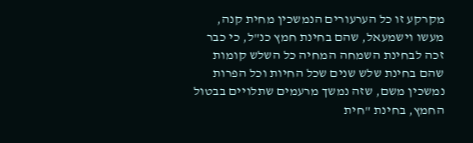מקרקע זו כל הערעורים הנמשכין מחית קנה, מעשו וישמעאל, שהם בחינת חמץ כנ"ל, כי כבר זכה לבחינת השמחה המחיה כל השלש קומות שהם בחינת שלש שנים שכל החיות וכל הפרות נמשכין משם, שזה נמשך מרעמים שתלויים בבטול החמץ, בחינת "חית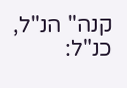קנה" הנ"ל, כנ"ל: